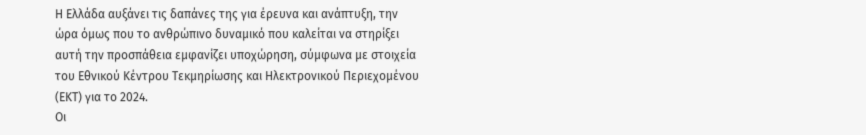Η Ελλάδα αυξάνει τις δαπάνες της για έρευνα και ανάπτυξη, την ώρα όμως που το ανθρώπινο δυναμικό που καλείται να στηρίξει αυτή την προσπάθεια εμφανίζει υποχώρηση, σύμφωνα με στοιχεία του Εθνικού Κέντρου Τεκμηρίωσης και Ηλεκτρονικού Περιεχομένου (ΕΚΤ) για το 2024.
Οι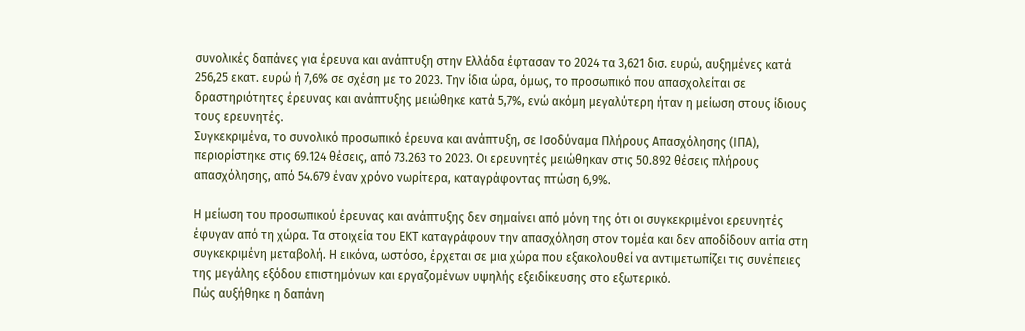συνολικές δαπάνες για έρευνα και ανάπτυξη στην Ελλάδα έφτασαν το 2024 τα 3,621 δισ. ευρώ, αυξημένες κατά 256,25 εκατ. ευρώ ή 7,6% σε σχέση με το 2023. Την ίδια ώρα, όμως, το προσωπικό που απασχολείται σε δραστηριότητες έρευνας και ανάπτυξης μειώθηκε κατά 5,7%, ενώ ακόμη μεγαλύτερη ήταν η μείωση στους ίδιους τους ερευνητές.
Συγκεκριμένα, το συνολικό προσωπικό έρευνα και ανάπτυξη, σε Ισοδύναμα Πλήρους Απασχόλησης (ΙΠΑ), περιορίστηκε στις 69.124 θέσεις, από 73.263 το 2023. Οι ερευνητές μειώθηκαν στις 50.892 θέσεις πλήρους απασχόλησης, από 54.679 έναν χρόνο νωρίτερα, καταγράφοντας πτώση 6,9%.

Η μείωση του προσωπικού έρευνας και ανάπτυξης δεν σημαίνει από μόνη της ότι οι συγκεκριμένοι ερευνητές έφυγαν από τη χώρα. Τα στοιχεία του ΕΚΤ καταγράφουν την απασχόληση στον τομέα και δεν αποδίδουν αιτία στη συγκεκριμένη μεταβολή. Η εικόνα, ωστόσο, έρχεται σε μια χώρα που εξακολουθεί να αντιμετωπίζει τις συνέπειες της μεγάλης εξόδου επιστημόνων και εργαζομένων υψηλής εξειδίκευσης στο εξωτερικό.
Πώς αυξήθηκε η δαπάνη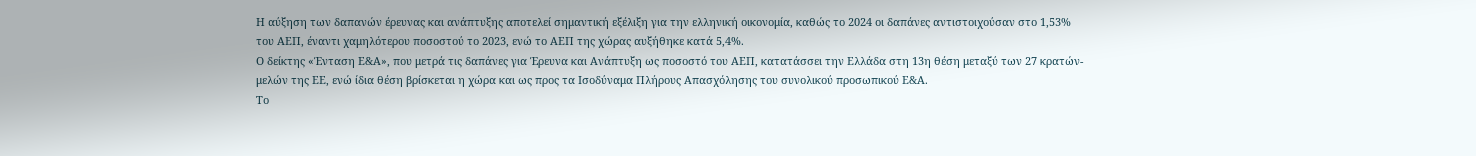Η αύξηση των δαπανών έρευνας και ανάπτυξης αποτελεί σημαντική εξέλιξη για την ελληνική οικονομία, καθώς το 2024 οι δαπάνες αντιστοιχούσαν στο 1,53% του ΑΕΠ, έναντι χαμηλότερου ποσοστού το 2023, ενώ το ΑΕΠ της χώρας αυξήθηκε κατά 5,4%.
Ο δείκτης «Ένταση Ε&Α», που μετρά τις δαπάνες για Έρευνα και Ανάπτυξη ως ποσοστό του ΑΕΠ, κατατάσσει την Ελλάδα στη 13η θέση μεταξύ των 27 κρατών-μελών της ΕΕ, ενώ ίδια θέση βρίσκεται η χώρα και ως προς τα Ισοδύναμα Πλήρους Απασχόλησης του συνολικού προσωπικού Ε&Α.
Το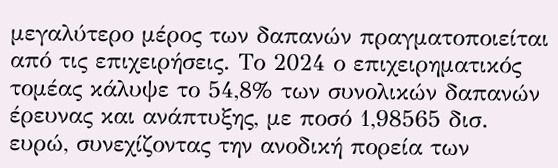μεγαλύτερο μέρος των δαπανών πραγματοποιείται από τις επιχειρήσεις. Το 2024 ο επιχειρηματικός τομέας κάλυψε το 54,8% των συνολικών δαπανών έρευνας και ανάπτυξης, με ποσό 1,98565 δισ. ευρώ, συνεχίζοντας την ανοδική πορεία των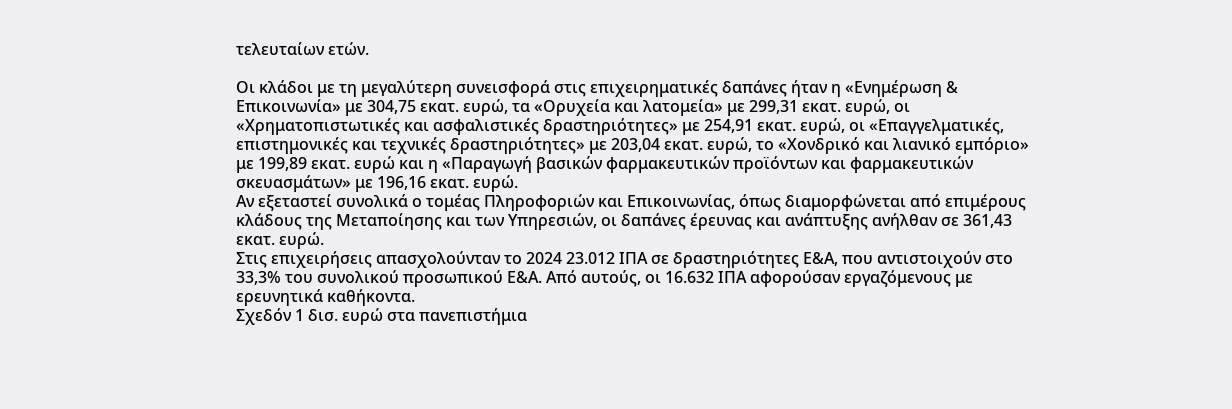τελευταίων ετών.

Οι κλάδοι με τη μεγαλύτερη συνεισφορά στις επιχειρηματικές δαπάνες ήταν η «Ενημέρωση & Επικοινωνία» με 304,75 εκατ. ευρώ, τα «Ορυχεία και λατομεία» με 299,31 εκατ. ευρώ, οι «Χρηματοπιστωτικές και ασφαλιστικές δραστηριότητες» με 254,91 εκατ. ευρώ, οι «Επαγγελματικές, επιστημονικές και τεχνικές δραστηριότητες» με 203,04 εκατ. ευρώ, το «Χονδρικό και λιανικό εμπόριο» με 199,89 εκατ. ευρώ και η «Παραγωγή βασικών φαρμακευτικών προϊόντων και φαρμακευτικών σκευασμάτων» με 196,16 εκατ. ευρώ.
Αν εξεταστεί συνολικά ο τομέας Πληροφοριών και Επικοινωνίας, όπως διαμορφώνεται από επιμέρους κλάδους της Μεταποίησης και των Υπηρεσιών, οι δαπάνες έρευνας και ανάπτυξης ανήλθαν σε 361,43 εκατ. ευρώ.
Στις επιχειρήσεις απασχολούνταν το 2024 23.012 ΙΠΑ σε δραστηριότητες Ε&Α, που αντιστοιχούν στο 33,3% του συνολικού προσωπικού Ε&Α. Από αυτούς, οι 16.632 ΙΠΑ αφορούσαν εργαζόμενους με ερευνητικά καθήκοντα.
Σχεδόν 1 δισ. ευρώ στα πανεπιστήμια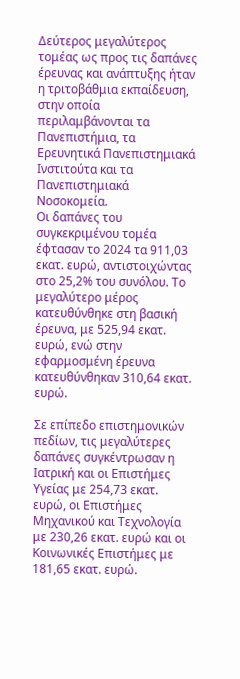Δεύτερος μεγαλύτερος τομέας ως προς τις δαπάνες έρευνας και ανάπτυξης ήταν η τριτοβάθμια εκπαίδευση, στην οποία περιλαμβάνονται τα Πανεπιστήμια, τα Ερευνητικά Πανεπιστημιακά Ινστιτούτα και τα Πανεπιστημιακά Νοσοκομεία.
Οι δαπάνες του συγκεκριμένου τομέα έφτασαν το 2024 τα 911,03 εκατ. ευρώ, αντιστοιχώντας στο 25,2% του συνόλου. Το μεγαλύτερο μέρος κατευθύνθηκε στη βασική έρευνα, με 525,94 εκατ. ευρώ, ενώ στην εφαρμοσμένη έρευνα κατευθύνθηκαν 310,64 εκατ. ευρώ.

Σε επίπεδο επιστημονικών πεδίων, τις μεγαλύτερες δαπάνες συγκέντρωσαν η Ιατρική και οι Επιστήμες Υγείας με 254,73 εκατ. ευρώ, οι Επιστήμες Μηχανικού και Τεχνολογία με 230,26 εκατ. ευρώ και οι Κοινωνικές Επιστήμες με 181,65 εκατ. ευρώ.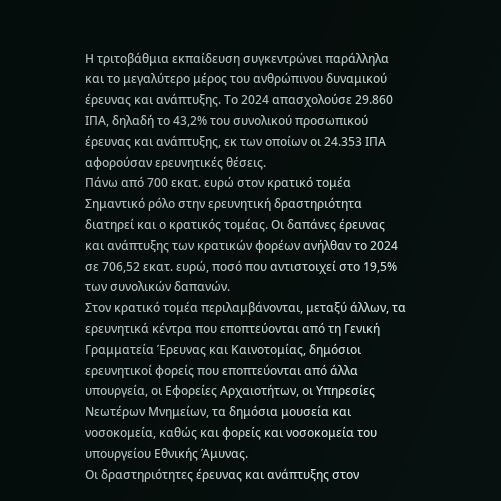Η τριτοβάθμια εκπαίδευση συγκεντρώνει παράλληλα και το μεγαλύτερο μέρος του ανθρώπινου δυναμικού έρευνας και ανάπτυξης. Το 2024 απασχολούσε 29.860 ΙΠΑ, δηλαδή το 43,2% του συνολικού προσωπικού έρευνας και ανάπτυξης, εκ των οποίων οι 24.353 ΙΠΑ αφορούσαν ερευνητικές θέσεις.
Πάνω από 700 εκατ. ευρώ στον κρατικό τομέα
Σημαντικό ρόλο στην ερευνητική δραστηριότητα διατηρεί και ο κρατικός τομέας. Οι δαπάνες έρευνας και ανάπτυξης των κρατικών φορέων ανήλθαν το 2024 σε 706,52 εκατ. ευρώ, ποσό που αντιστοιχεί στο 19,5% των συνολικών δαπανών.
Στον κρατικό τομέα περιλαμβάνονται, μεταξύ άλλων, τα ερευνητικά κέντρα που εποπτεύονται από τη Γενική Γραμματεία Έρευνας και Καινοτομίας, δημόσιοι ερευνητικοί φορείς που εποπτεύονται από άλλα υπουργεία, οι Εφορείες Αρχαιοτήτων, οι Υπηρεσίες Νεωτέρων Μνημείων, τα δημόσια μουσεία και νοσοκομεία, καθώς και φορείς και νοσοκομεία του υπουργείου Εθνικής Άμυνας.
Οι δραστηριότητες έρευνας και ανάπτυξης στον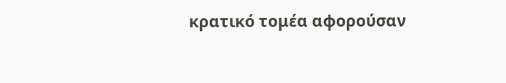κρατικό τομέα αφορούσαν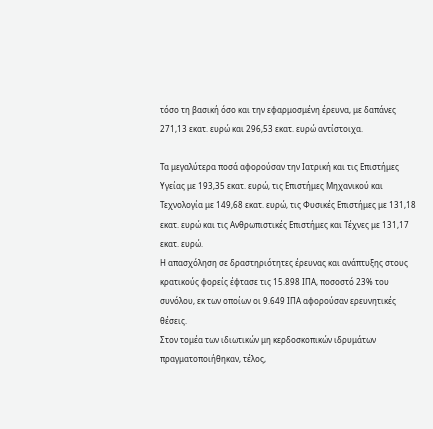τόσο τη βασική όσο και την εφαρμοσμένη έρευνα, με δαπάνες 271,13 εκατ. ευρώ και 296,53 εκατ. ευρώ αντίστοιχα.

Τα μεγαλύτερα ποσά αφορούσαν την Ιατρική και τις Επιστήμες Υγείας με 193,35 εκατ. ευρώ, τις Επιστήμες Μηχανικού και Τεχνολογία με 149,68 εκατ. ευρώ, τις Φυσικές Επιστήμες με 131,18 εκατ. ευρώ και τις Ανθρωπιστικές Επιστήμες και Τέχνες με 131,17 εκατ. ευρώ.
Η απασχόληση σε δραστηριότητες έρευνας και ανάπτυξης στους κρατικούς φορείς έφτασε τις 15.898 ΙΠΑ, ποσοστό 23% του συνόλου, εκ των οποίων οι 9.649 ΙΠΑ αφορούσαν ερευνητικές θέσεις.
Στον τομέα των ιδιωτικών μη κερδοσκοπικών ιδρυμάτων πραγματοποιήθηκαν, τέλος,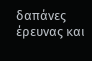δαπάνες έρευνας και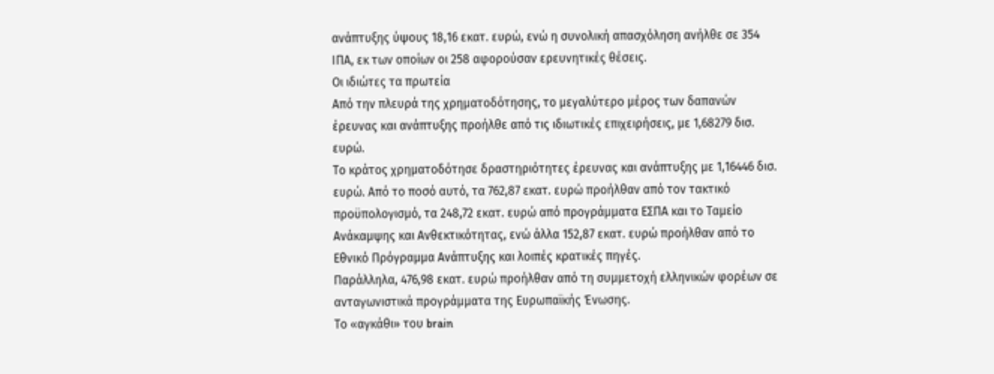ανάπτυξης ύψους 18,16 εκατ. ευρώ, ενώ η συνολική απασχόληση ανήλθε σε 354 ΙΠΑ, εκ των οποίων οι 258 αφορούσαν ερευνητικές θέσεις.
Οι ιδιώτες τα πρωτεία
Από την πλευρά της χρηματοδότησης, το μεγαλύτερο μέρος των δαπανών έρευνας και ανάπτυξης προήλθε από τις ιδιωτικές επιχειρήσεις, με 1,68279 δισ. ευρώ.
Το κράτος χρηματοδότησε δραστηριότητες έρευνας και ανάπτυξης με 1,16446 δισ. ευρώ. Από το ποσό αυτό, τα 762,87 εκατ. ευρώ προήλθαν από τον τακτικό προϋπολογισμό, τα 248,72 εκατ. ευρώ από προγράμματα ΕΣΠΑ και το Ταμείο Ανάκαμψης και Ανθεκτικότητας, ενώ άλλα 152,87 εκατ. ευρώ προήλθαν από το Εθνικό Πρόγραμμα Ανάπτυξης και λοιπές κρατικές πηγές.
Παράλληλα, 476,98 εκατ. ευρώ προήλθαν από τη συμμετοχή ελληνικών φορέων σε ανταγωνιστικά προγράμματα της Ευρωπαϊκής Ένωσης.
Το «αγκάθι» του brain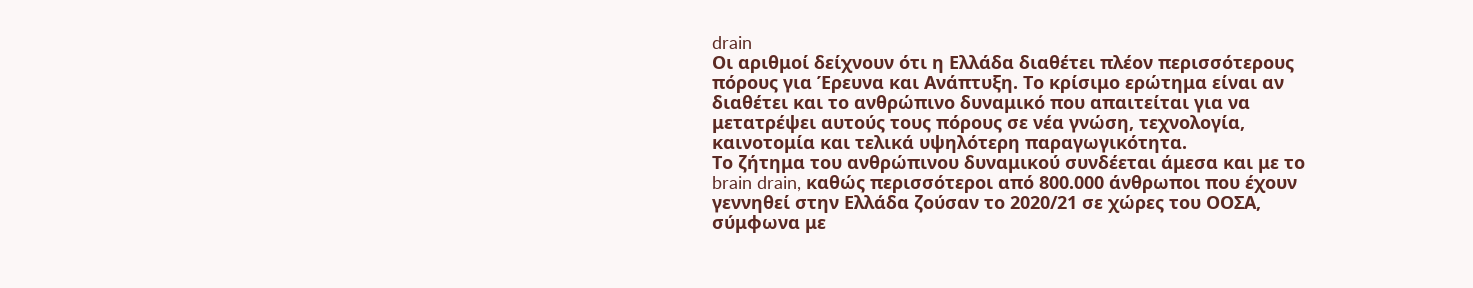drain
Οι αριθμοί δείχνουν ότι η Ελλάδα διαθέτει πλέον περισσότερους πόρους για Έρευνα και Ανάπτυξη. Το κρίσιμο ερώτημα είναι αν διαθέτει και το ανθρώπινο δυναμικό που απαιτείται για να μετατρέψει αυτούς τους πόρους σε νέα γνώση, τεχνολογία, καινοτομία και τελικά υψηλότερη παραγωγικότητα.
Το ζήτημα του ανθρώπινου δυναμικού συνδέεται άμεσα και με το brain drain, καθώς περισσότεροι από 800.000 άνθρωποι που έχουν γεννηθεί στην Ελλάδα ζούσαν το 2020/21 σε χώρες του ΟΟΣΑ, σύμφωνα με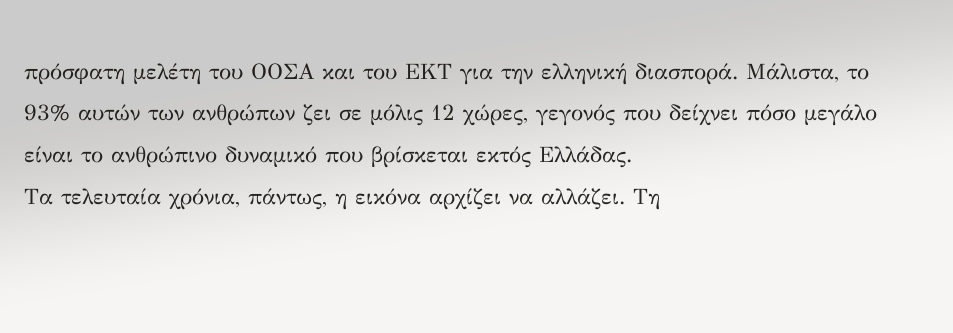πρόσφατη μελέτη του ΟΟΣΑ και του ΕΚΤ για την ελληνική διασπορά. Μάλιστα, το 93% αυτών των ανθρώπων ζει σε μόλις 12 χώρες, γεγονός που δείχνει πόσο μεγάλο είναι το ανθρώπινο δυναμικό που βρίσκεται εκτός Ελλάδας.
Τα τελευταία χρόνια, πάντως, η εικόνα αρχίζει να αλλάζει. Τη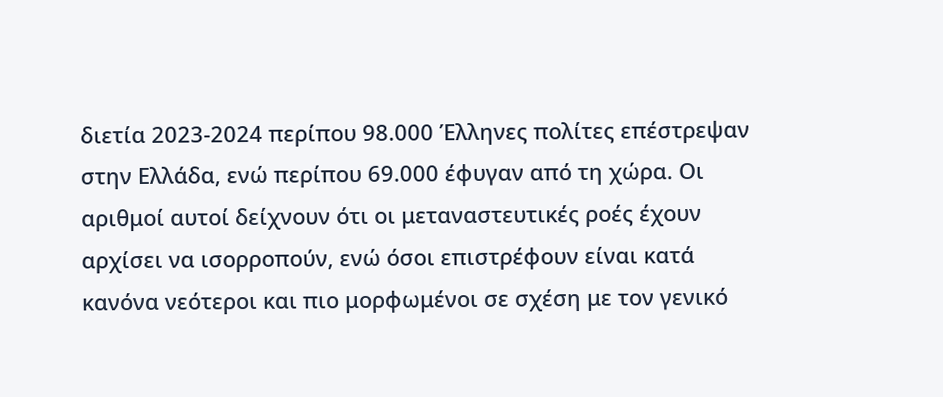διετία 2023-2024 περίπου 98.000 Έλληνες πολίτες επέστρεψαν στην Ελλάδα, ενώ περίπου 69.000 έφυγαν από τη χώρα. Οι αριθμοί αυτοί δείχνουν ότι οι μεταναστευτικές ροές έχουν αρχίσει να ισορροπούν, ενώ όσοι επιστρέφουν είναι κατά κανόνα νεότεροι και πιο μορφωμένοι σε σχέση με τον γενικό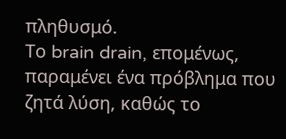πληθυσμό.
Το brain drain, επομένως, παραμένει ένα πρόβλημα που ζητά λύση, καθώς το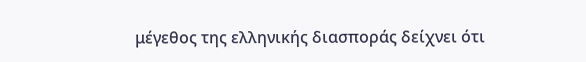μέγεθος της ελληνικής διασποράς δείχνει ότι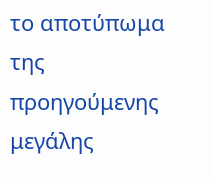το αποτύπωμα της προηγούμενης μεγάλης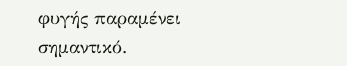φυγής παραμένει σημαντικό.